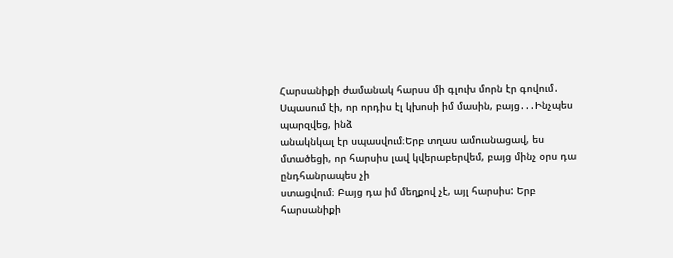Հարսանիքի ժամանակ հարսս մի գլուխ մորն էր գովում․ Սպասում էի, որ որդիս էլ կխոսի իմ մասին, բայց․․․Ինչպես պարզվեց, ինձ
անակնկալ էր սպասվում։Երբ տղաս ամուսնացավ, ես մտածեցի, որ հարսիս լավ կվերաբերվեմ, բայց մինչ օրս դա ընդհանրապես չի
ստացվում։ Բայց դա իմ մեղքով չէ, այլ հարսիս: Երբ հարսանիքի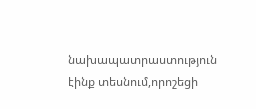նախապատրաստություն էինք տեսնում,որոշեցի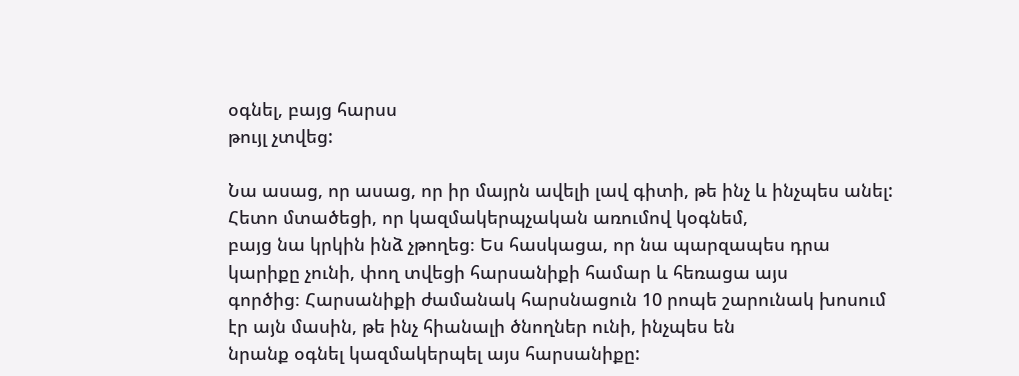օգնել, բայց հարսս
թույլ չտվեց:

Նա ասաց, որ ասաց, որ իր մայրն ավելի լավ գիտի, թե ինչ և ինչպես անել: Հետո մտածեցի, որ կազմակերպչական առումով կօգնեմ,
բայց նա կրկին ինձ չթողեց։ Ես հասկացա, որ նա պարզապես դրա կարիքը չունի, փող տվեցի հարսանիքի համար և հեռացա այս
գործից։ Հարսանիքի ժամանակ հարսնացուն 10 րոպե շարունակ խոսում էր այն մասին, թե ինչ հիանալի ծնողներ ունի, ինչպես են
նրանք օգնել կազմակերպել այս հարսանիքը: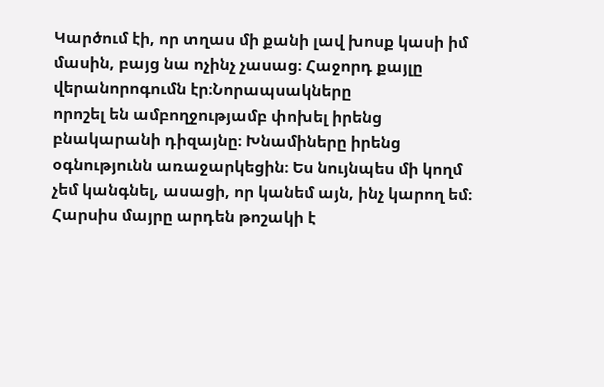Կարծում էի, որ տղաս մի քանի լավ խոսք կասի իմ մասին, բայց նա ոչինչ չասաց։ Հաջորդ քայլը վերանորոգումն էր։Նորապսակները
որոշել են ամբողջությամբ փոխել իրենց բնակարանի դիզայնը։ Խնամիները իրենց օգնությունն առաջարկեցին։ Ես նույնպես մի կողմ
չեմ կանգնել, ասացի, որ կանեմ այն, ինչ կարող եմ։ Հարսիս մայրը արդեն թոշակի է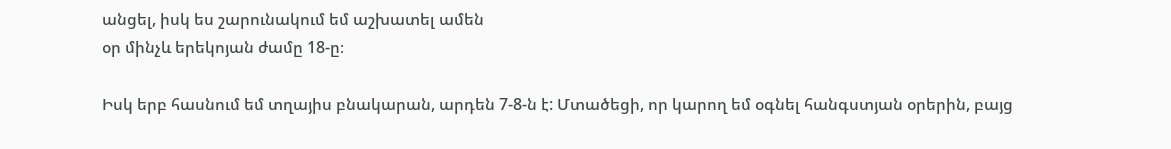անցել, իսկ ես շարունակում եմ աշխատել ամեն
օր մինչև երեկոյան ժամը 18-ը։

Իսկ երբ հասնում եմ տղայիս բնակարան, արդեն 7-8-ն է: Մտածեցի, որ կարող եմ օգնել հանգստյան օրերին, բայց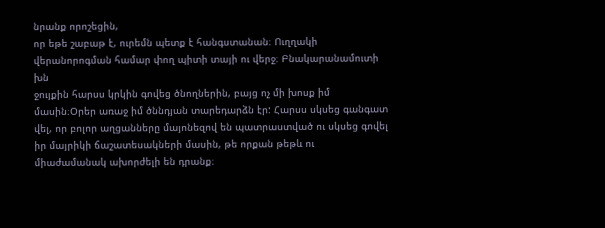նրանք որոշեցին,
որ եթե շաբաթ է, ուրեմն պետք է հանգստանան։ Ուղղակի վերանորոգման համար փող պիտի տայի ու վերջ։ Բնակարանամուտի խն
ջույքին հարսս կրկին գովեց ծնողներին, բայց ոչ մի խոսք իմ մասին։Օրեր առաջ իմ ծննդյան տարեդարձն էր: Հարսս սկսեց գանգատ
վել, որ բոլոր աղցանները մայոնեզով են պատրաստված ու սկսեց գովել իր մայրիկի ճաշատեսակների մասին, թե որքան թեթև ու
միաժամանակ ախորժելի են դրանք։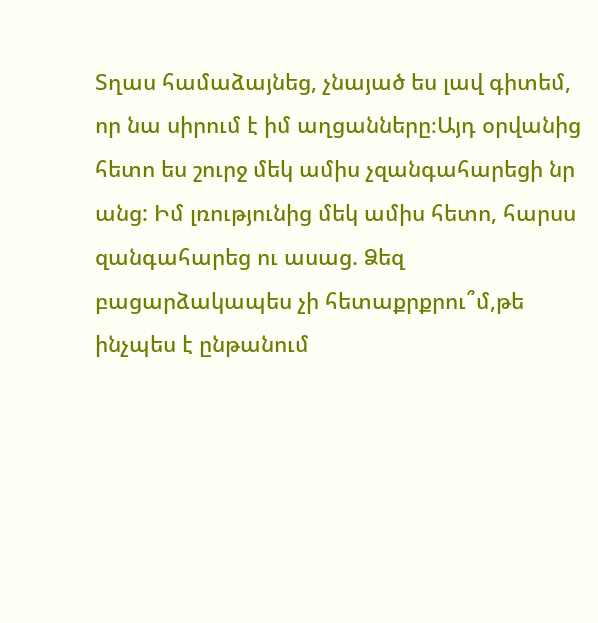Տղաս համաձայնեց, չնայած ես լավ գիտեմ, որ նա սիրում է իմ աղցանները։Այդ օրվանից հետո ես շուրջ մեկ ամիս չզանգահարեցի նր
անց: Իմ լռությունից մեկ ամիս հետո, հարսս զանգահարեց ու ասաց. Ձեզ բացարձակապես չի հետաքրքրու՞մ,թե ինչպես է ընթանում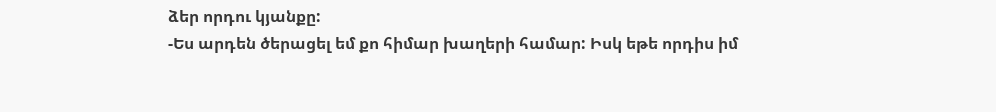ձեր որդու կյանքը:
-Ես արդեն ծերացել եմ քո հիմար խաղերի համար: Իսկ եթե որդիս իմ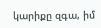կարիքը զգա, իմ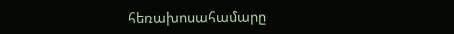հեռախոսահամարը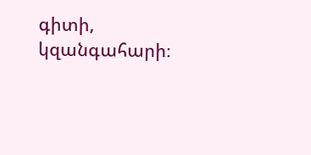գիտի, կզանգահարի։